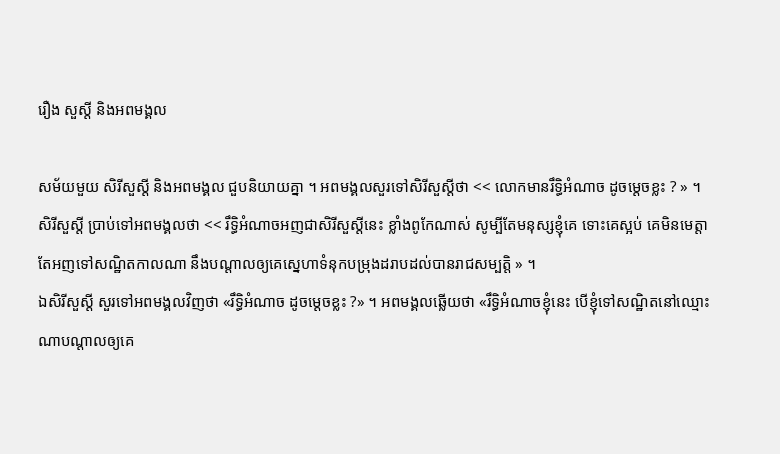រឿង សួស្ដី និងអពមង្គល

សម័យមួយ សិរីសួស្ដី និងអពមង្គល ជួបនិយាយគ្នា ។ អពមង្គលសួរទៅសិរីសួស្ដីថា << លោកមានរឹទ្ធិអំណាច ដូចម្ដេចខ្លះ ? » ។ សិរីសួស្ដី ប្រាប់ទៅអពមង្គលថា << រឹទ្ធិអំណាចអញជាសិរីសួស្ដីនេះ ខ្លាំងពូកែណាស់ សូម្បីតែមនុស្សខ្ញុំគេ ទោះគេស្អប់ គេមិនមេត្តា តែអញទៅសណ្ឋិតកាលណា នឹងបណ្ដាលឲ្យគេស្នេហាទំនុកបម្រុងដរាបដល់បានរាជសម្បត្តិ » ។
ឯសិរីសួស្ដី សួរទៅអពមង្គលវិញថា «រឹទ្ធិអំណាច ដូចម្ដេចខ្លះ ?» ។ អពមង្គលឆ្លើយថា «រឹទ្ធិអំណាចខ្ញុំនេះ បើខ្ញុំទៅសណ្ឋិតនៅឈ្មោះណាបណ្ដាលឲ្យគេ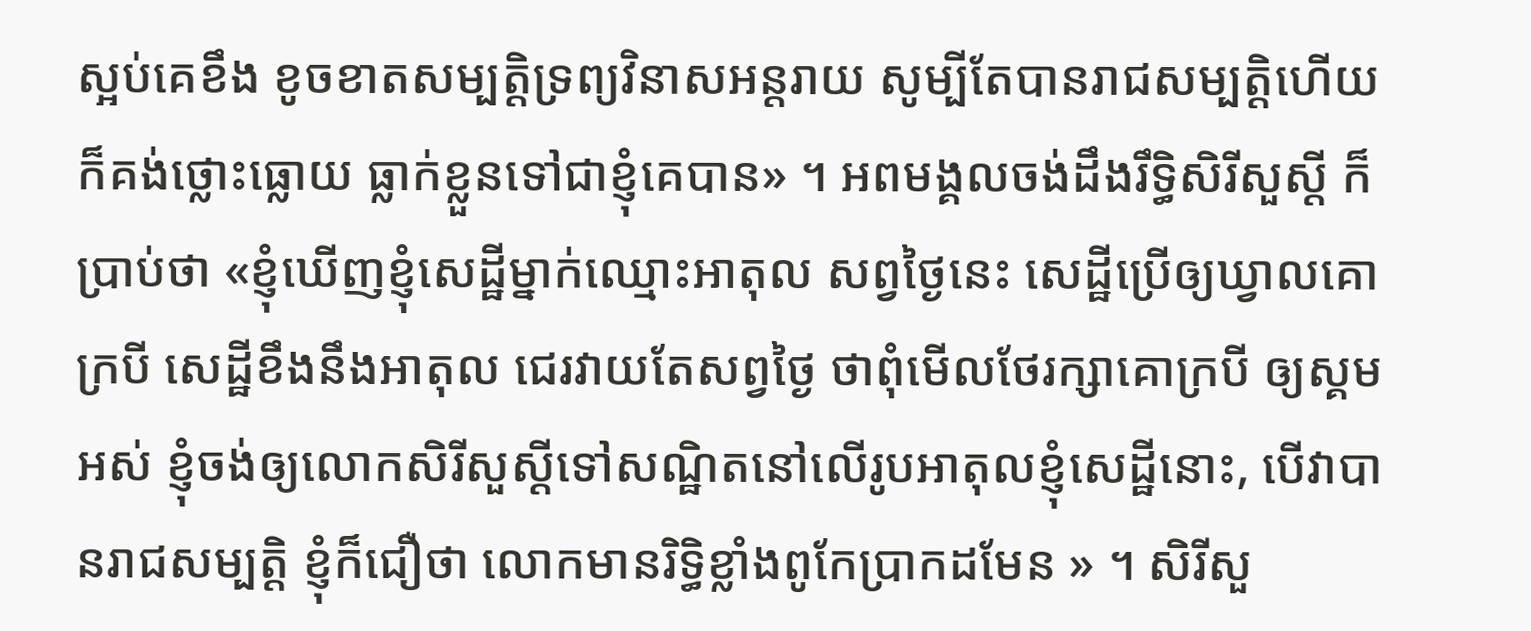ស្អប់គេខឹង ខូចខាតសម្បត្តិទ្រព្យវិនាសអន្តរាយ សូម្បីតែបានរាជសម្បត្តិហើយក៏គង់ថ្លោះធ្លោយ ធ្លាក់ខ្លួនទៅជាខ្ញុំគេបាន» ។ អពមង្គលចង់ដឹងរឹទ្ធិសិរីសួស្ដី ក៏ប្រាប់ថា «ខ្ញុំឃើញខ្ញុំសេដ្ឋីម្នាក់ឈ្មោះអាតុល សព្វថ្ងៃនេះ សេដ្ឋីប្រើឲ្យឃ្វាលគោក្របី សេដ្ឋីខឹងនឹងអាតុល ជេរវាយតែសព្វថ្ងៃ ថាពុំមើលថែរក្សាគោក្របី ឲ្យស្គមអស់ ខ្ញុំចង់ឲ្យលោកសិរីសួស្ដីទៅសណ្ឋិតនៅលើរូបអាតុលខ្ញុំសេដ្ឋីនោះ, បើវាបានរាជសម្បត្តិ ខ្ញុំក៏ជឿថា លោកមានរិទ្ធិខ្លាំងពូកែប្រាកដមែន » ។ សិរីសួ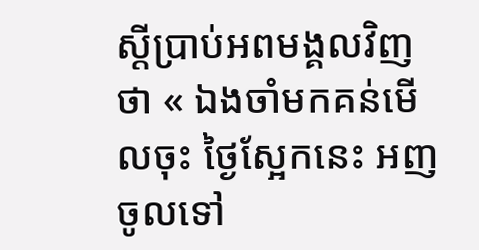ស្ដីប្រាប់អពមង្គលវិញថា « ឯងចាំមកគន់មើលចុះ ថ្ងៃស្អែកនេះ អញចូលទៅ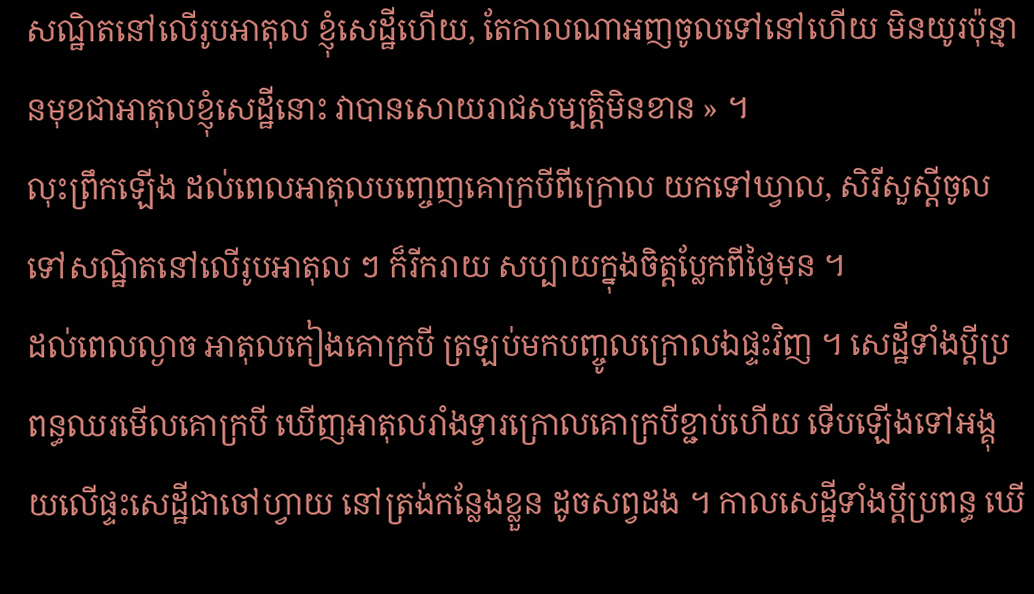សណ្ឋិតនៅលើរូបអាតុល ខ្ញុំសេដ្ឋីហើយ, តែកាលណាអញចូលទៅនៅហើយ មិនយូរប៉ុន្មានមុខជាអាតុលខ្ញុំសេដ្ឋីនោះ វាបានសោយរាជសម្បត្តិមិនខាន » ។
លុះព្រឹកឡើង ដល់ពេលអាតុលបញ្ចេញគោក្របីពីក្រោល យកទៅឃ្វាល, សិរីសួស្ដីចូលទៅសណ្ឋិតនៅលើរូបអាតុល ៗ ក៏រីករាយ សប្បាយក្នុងចិត្តប្លែកពីថ្ងៃមុន ។
ដល់ពេលល្ងាច អាតុលកៀងគោក្របី ត្រឡប់មកបញ្ចូលក្រោលឯផ្ទះវិញ ។ សេដ្ឋីទាំងប្ដីប្រពន្ធឈរមើលគោក្របី ឃើញអាតុលរាំងទ្វារក្រោលគោក្របីខ្ជាប់ហើយ ទើបឡើងទៅអង្គុយលើផ្ទះសេដ្ឋីជាចៅហ្វាយ នៅត្រង់កន្លែងខ្លួន ដូចសព្វដង ។ កាលសេដ្ឋីទាំងប្ដីប្រពន្ធ ឃើ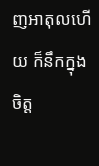ញអាតុលហើយ ក៏នឹកក្នុងចិត្ត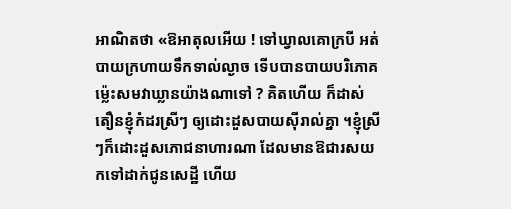អាណិតថា «ឱអាតុលអើយ ! ទៅឃ្វាលគោក្របី អត់បាយក្រហាយទឹកទាល់ល្ងាច ទើបបានបាយបរិភោគ ម្ល៉េះសមវាឃ្លានយ៉ាងណាទៅ ? គិតហើយ ក៏ដាស់តឿនខ្ញុំកំដរស្រីៗ ឲ្យដោះដួសបាយស៊ីរាល់គ្នា ។ខ្ញុំស្រីៗក៏ដោះដួសភោជនាហារណា ដែលមានឱជារសយកទៅដាក់ជូនសេដ្ឋី ហើយ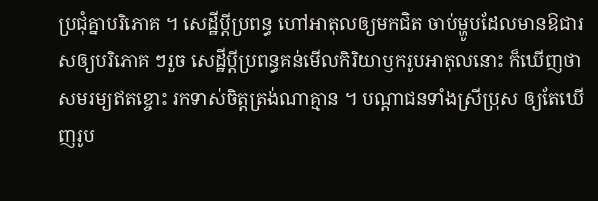ប្រជុំគ្នាបរិភោគ ។ សេដ្ឋីប្ដីប្រពន្ធ ហៅអាតុលឲ្យមកជិត ចាប់ម្ហូបដែលមានឱជារសឲ្យបរិភោគ ៗរួច សេដ្ឋីប្ដីប្រពន្ធគន់មើលកិរិយាឫករូបអាតុលនោះ ក៏ឃើញថាសមរម្យឥតខ្ចោះ រកទាស់ចិត្តត្រង់ណាគ្មាន ។ បណ្ដាជនទាំងស្រីប្រុស ឲ្យតែឃើញរូប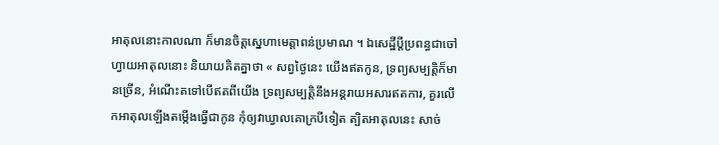អាតុលនោះកាលណា ក៏មានចិត្តស្នេហាមេត្តាពន់ប្រមាណ ។ ឯសេដ្ឋីប្ដីប្រពន្ធជាចៅហ្វាយអាតុលនោះ និយាយគិតគ្នាថា « សព្វថ្ងៃនេះ យើងឥតកូន, ទ្រព្យសម្បត្តិក៏មានច្រើន, អំណើះតទៅបើឥតពីយើង ទ្រព្យសម្បត្តិនឹងអន្តរាយអសារឥតការ, គួរលើកអាតុលឡើងតម្កើងធ្វើជាកូន កុំឲ្យវាឃ្វាលគោក្របីទៀត ត្បិតអាតុលនេះ សាច់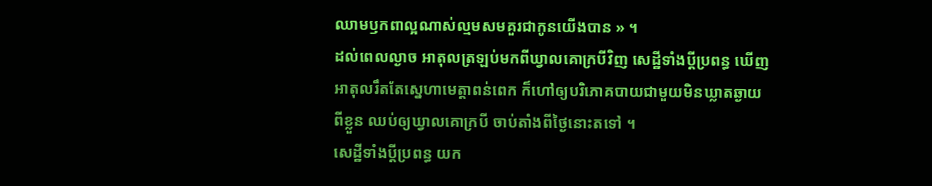ឈាមឫកពាល្អណាស់ល្មមសមគួរជាកូនយើងបាន » ។
ដល់ពេលល្ងាច អាតុលត្រឡប់មកពីឃ្វាលគោក្របីវិញ សេដ្ឋីទាំងប្ដីប្រពន្ធ ឃើញអាតុលរឹតតែស្នេហាមេត្តាពន់ពេក ក៏ហៅឲ្យបរិភោគបាយជាមួយមិនឃ្លាតឆ្ងាយពីខ្លួន ឈប់ឲ្យឃ្វាលគោក្របី ចាប់តាំងពីថ្ងៃនោះតទៅ ។
សេដ្ឋីទាំងប្ដីប្រពន្ធ យក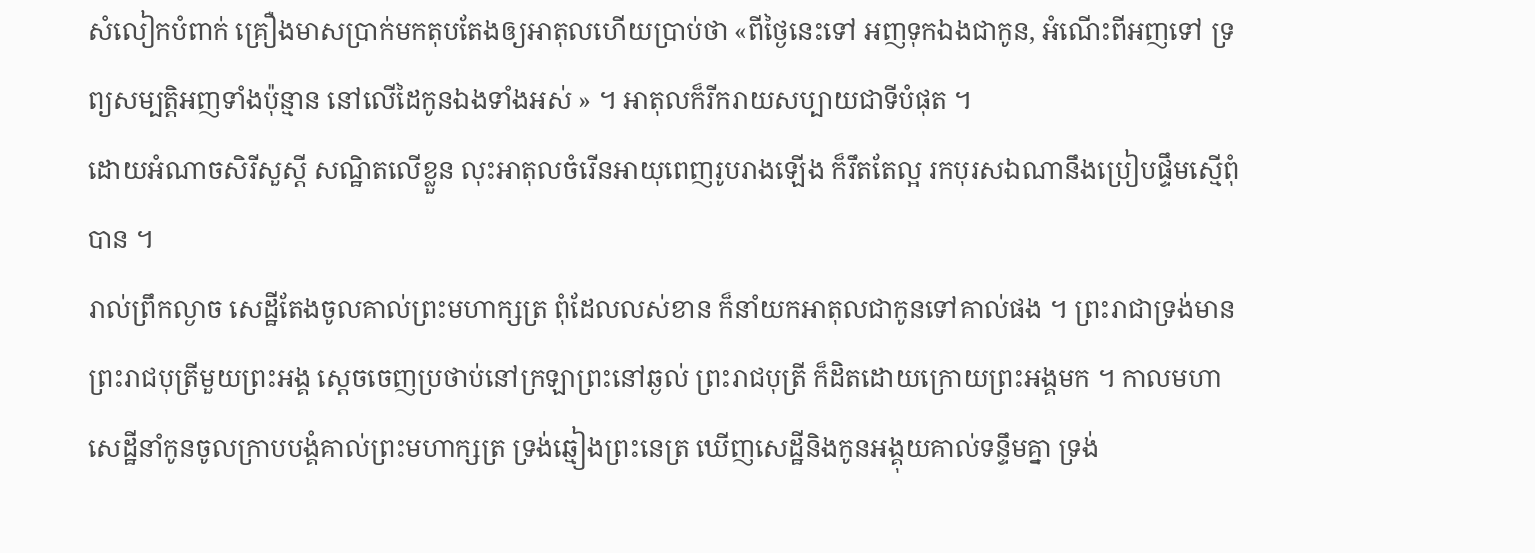សំលៀកបំពាក់ គ្រឿងមាសប្រាក់មកតុបតែងឲ្យអាតុលហើយប្រាប់ថា «ពីថ្ងៃនេះទៅ អញទុកឯងជាកូន, អំណើះពីអញទៅ ទ្រព្យសម្បត្តិអញទាំងប៉ុន្មាន នៅលើដៃកូនឯងទាំងអស់ » ។ អាតុលក៏រីករាយសប្បាយជាទីបំផុត ។
ដោយអំណាចសិរីសួស្ដី សណ្ឋិតលើខ្លួន លុះអាតុលចំរើនអាយុពេញរូបរាងឡើង ក៏រឹតតែល្អ រកបុរសឯណានឹងប្រៀបផ្ទឹមស្មើពុំបាន ។
រាល់ព្រឹកល្ងាច សេដ្ឋីតែងចូលគាល់ព្រះមហាក្សត្រ ពុំដែលលស់ខាន ក៏នាំយកអាតុលជាកូនទៅគាល់ផង ។ ព្រះរាជាទ្រង់មានព្រះរាជបុត្រីមួយព្រះអង្គ ស្ដេចចេញប្រថាប់នៅក្រឡាព្រះនៅឆ្ងល់ ព្រះរាជបុត្រី ក៏ដិតដោយក្រោយព្រះអង្គមក ។ កាលមហាសេដ្ឋីនាំកូនចូលក្រាបបង្គំគាល់ព្រះមហាក្សត្រ ទ្រង់ឆ្មៀងព្រះនេត្រ ឃើញសេដ្ឋីនិងកូនអង្គុយគាល់ទន្ទឹមគ្នា ទ្រង់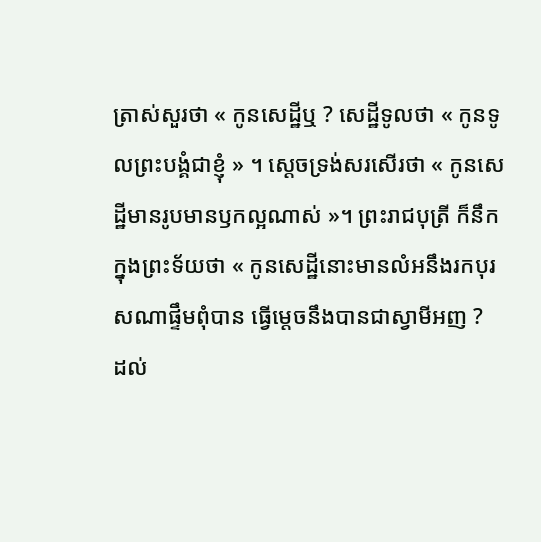ត្រាស់សួរថា « កូនសេដ្ឋីឬ ? សេដ្ឋីទូលថា « កូនទូលព្រះបង្គំជាខ្ញុំ » ។ ស្ដេចទ្រង់សរសើរថា « កូនសេដ្ឋីមានរូបមានឫកល្អណាស់ »។ ព្រះរាជបុត្រី ក៏នឹកក្នុងព្រះទ័យថា « កូនសេដ្ឋីនោះមានលំអនឹងរកបុរសណាផ្ទឹមពុំបាន ធ្វើម្ដេចនឹងបានជាស្វាមីអញ ?
ដល់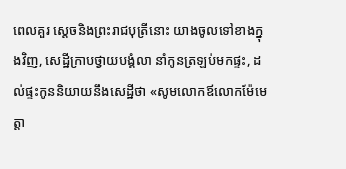ពេលគួរ ស្ដេចនិងព្រះរាជបុត្រីនោះ យាងចូលទៅខាងក្នុងវិញ, សេដ្ឋីក្រាបថ្វាយបង្គំលា នាំកូនត្រឡប់មកផ្ទះ, ដល់ផ្ទះកូននិយាយនឹងសេដ្ឋីថា «សូមលោកឪលោកម៉ែមេត្តា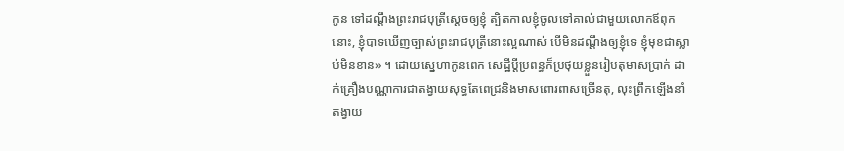កូន ទៅដណ្ដឹងព្រះរាជបុត្រីស្ដេចឲ្យខ្ញុំ ត្បិតកាលខ្ញុំចូលទៅគាល់ជាមួយលោកឪពុកនោះ, ខ្ញុំបាទឃើញច្បាស់ព្រះរាជបុត្រីនោះល្អណាស់ បើមិនដណ្ដឹងឲ្យខ្ញុំទេ ខ្ញុំមុខជាស្លាប់មិនខាន» ។ ដោយស្នេហាកូនពេក សេដ្ឋីប្ដីប្រពន្ធក៏ប្រថុយខ្លួនរៀបតុមាសប្រាក់ ដាក់គ្រឿងបណ្ណាការជាតង្វាយសុទ្ធតែពេជ្រនិងមាសពោរពាសច្រើនតុ, លុះព្រឹកឡើងនាំតង្វាយ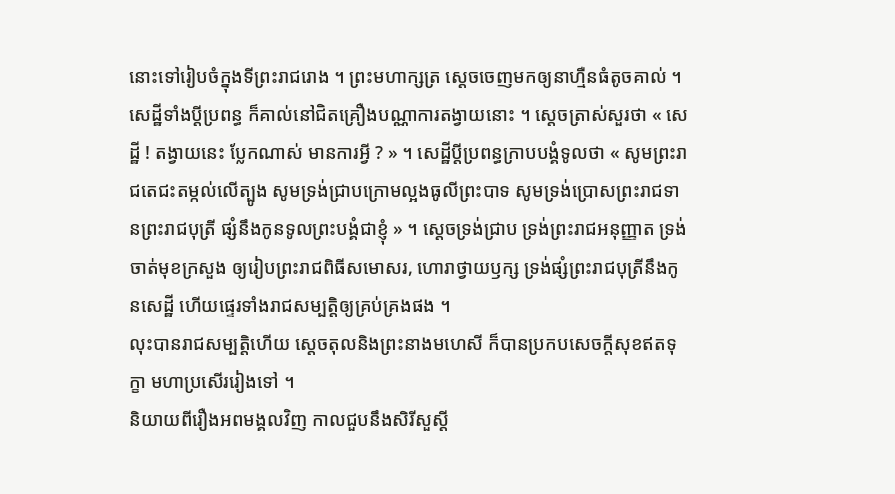នោះទៅរៀបចំក្នុងទីព្រះរាជរោង ។ ព្រះមហាក្សត្រ ស្ដេចចេញមកឲ្យនាហ្មឺនធំតូចគាល់ ។ សេដ្ឋីទាំងប្ដីប្រពន្ធ ក៏គាល់នៅជិតគ្រឿងបណ្ណាការតង្វាយនោះ ។ ស្ដេចត្រាស់សួរថា « សេដ្ឋី ! តង្វាយនេះ ប្លែកណាស់ មានការអ្វី ? » ។ សេដ្ឋីប្ដីប្រពន្ធក្រាបបង្គំទូលថា « សូមព្រះរាជតេជះតម្កល់លើត្បូង សូមទ្រង់ជ្រាបក្រោមល្អងធូលីព្រះបាទ សូមទ្រង់ប្រោសព្រះរាជទានព្រះរាជបុត្រី ផ្សំនឹងកូនទូលព្រះបង្គំជាខ្ញុំ » ។ ស្ដេចទ្រង់ជ្រាប ទ្រង់ព្រះរាជអនុញ្ញាត ទ្រង់ចាត់មុខក្រសួង ឲ្យរៀបព្រះរាជពិធីសមោសរ, ហោរាថ្វាយឫក្ស ទ្រង់ផ្សំព្រះរាជបុត្រីនឹងកូនសេដ្ឋី ហើយផ្ទេរទាំងរាជសម្បត្តិឲ្យគ្រប់គ្រងផង ។
លុះបានរាជសម្បត្តិហើយ ស្ដេចតុលនិងព្រះនាងមហេសី ក៏បានប្រកបសេចក្ដីសុខឥតទុក្ខា មហាប្រសើររៀងទៅ ។
និយាយពីរឿងអពមង្គលវិញ កាលជួបនឹងសិរីសួស្ដី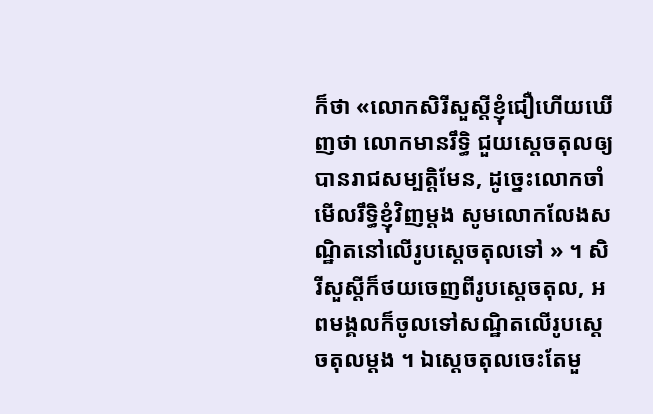ក៏ថា «លោកសិរីសួស្ដីខ្ញុំជឿហើយឃើញថា លោកមានរឹទ្ធិ ជួយស្ដេចតុលឲ្យបានរាជសម្បត្តិមែន, ដូច្នេះលោកចាំមើលរឹទ្ធិខ្ញុំវិញម្ដង សូមលោកលែងសណ្ឋិតនៅលើរូបស្ដេចតុលទៅ » ។ សិរីសួស្ដីក៏ថយចេញពីរូបស្ដេចតុល, អពមង្គលក៏ចូលទៅសណ្ឋិតលើរូបស្ដេចតុលម្ដង ។ ឯស្ដេចតុលចេះតែមួ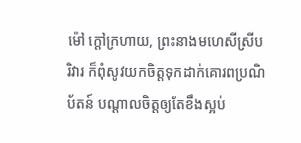ម៉ៅ ក្ដៅក្រហាយ, ព្រះនាងមហេសីស្រីបរិវារ ក៏ពុំសូវយកចិត្តទុកដាក់គោរពប្រណិប័តន៍ បណ្ដាលចិត្តឲ្យតែខឹងស្អប់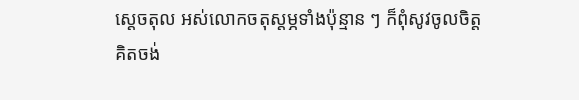ស្ដេចតុល អស់លោកចតុស្តម្ភទាំងប៉ុន្មាន ៗ ក៏ពុំសូវចូលចិត្តគិតចង់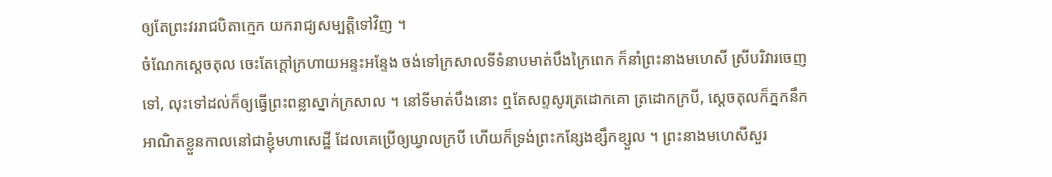ឲ្យតែព្រះវររាជបិតាក្មេក យករាជ្យសម្បត្តិទៅវិញ ។
ចំណែកស្ដេចតុល ចេះតែក្ដៅក្រហាយអន្ទះអន្ទែង ចង់ទៅក្រសាលទីទំនាបមាត់បឹងក្រៃពេក ក៏នាំព្រះនាងមហេសី ស្រីបរិវារចេញទៅ, លុះទៅដល់ក៏ឲ្យធ្វើព្រះពន្លាស្នាក់ក្រសាល ។ នៅទីមាត់បឹងនោះ ឮតែសព្ទសូរត្រដោកគោ ត្រដោកក្របី, ស្ដេចតុលក៏ភ្នកនឹកអាណិតខ្លួនកាលនៅជាខ្ញុំមហាសេដ្ឋី ដែលគេប្រើឲ្យឃ្វាលក្របី ហើយក៏ទ្រង់ព្រះកន្សែងខ្សឹកខ្សួល ។ ព្រះនាងមហេសីសួរ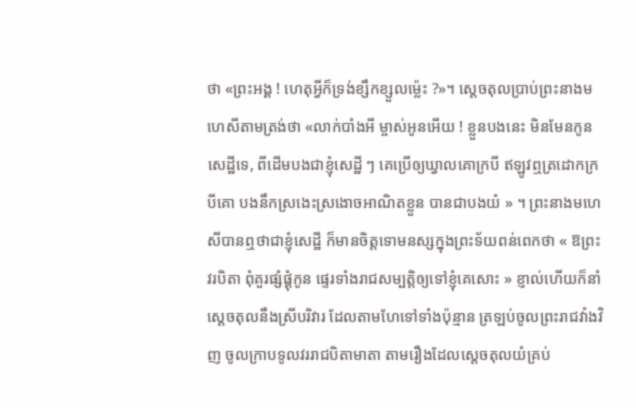ថា «ព្រះអង្គ ! ហេតុអ្វីក៏ទ្រង់ខ្សឹកខ្សួលម្ល៉េះ ?»។ ស្ដេចតុលប្រាប់ព្រះនាងមហេសីតាមត្រង់ថា «លាក់បាំងអី ម្ចាស់អូនអើយ ! ខ្លួនបងនេះ មិនមែនកូនសេដ្ឋីទេ, ពីដើមបងជាខ្ញុំសេដ្ឋី ៗ គេប្រើឲ្យឃ្វាលគោក្របី ឥឡូវឮត្រដោកក្របីគោ បងនឹកស្រងេះស្រងោចអាណិតខ្លួន បានជាបងយំ » ។ ព្រះនាងមហេសីបានឮថាជាខ្ញុំសេដ្ឋី ក៏មានចិត្តទោមនស្សក្នុងព្រះទ័យពន់ពេកថា « ឱព្រះវរបិតា ពុំគួរផ្សំផ្គុំកូន ផ្ទេរទាំងរាជសម្បត្តិឲ្យទៅខ្ញុំគេសោះ » ខ្ញាល់ហើយក៏នាំស្ដេចតុលនឹងស្រីបរិវារ ដែលតាមហែទៅទាំងប៉ុន្មាន ត្រឡប់ចូលព្រះរាជវាំងវិញ ចូលក្រាបទូលវររាជបិតាមាតា តាមរឿងដែលស្ដេចតុលយំគ្រប់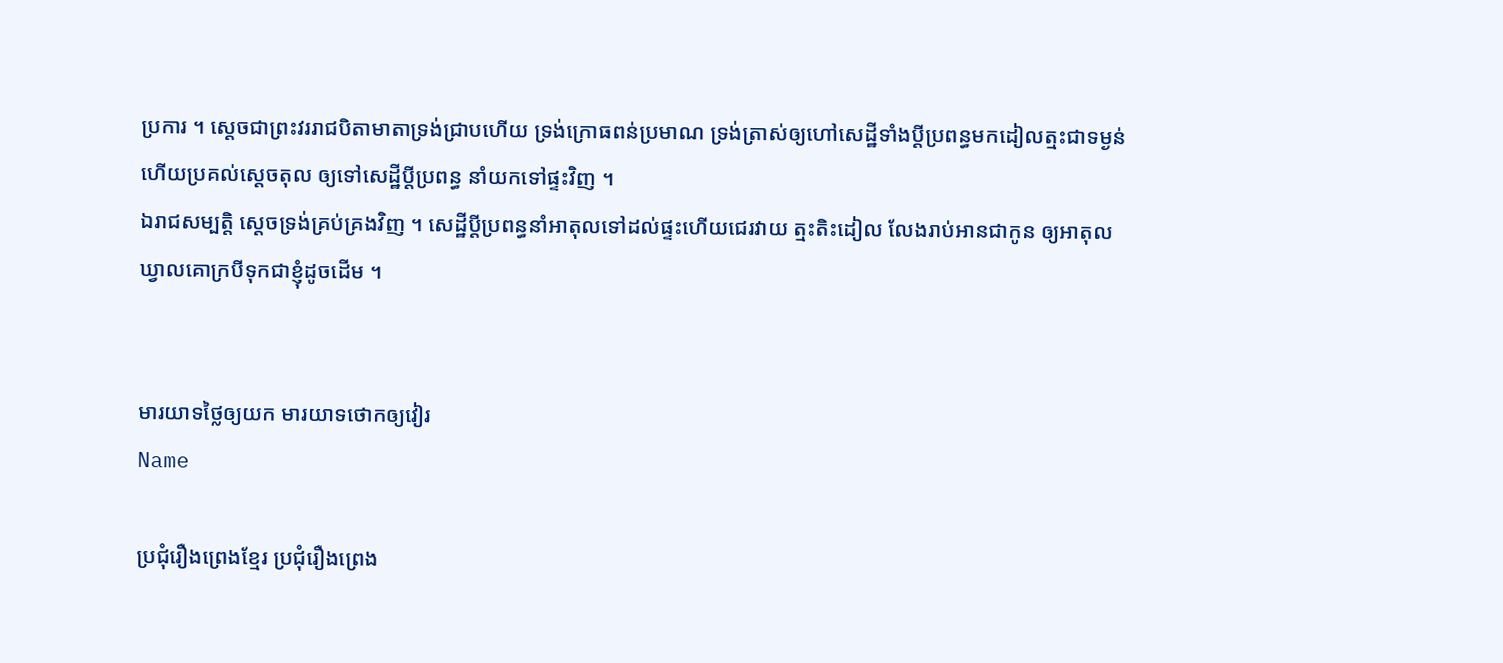ប្រការ ។ ស្ដេចជាព្រះវររាជបិតាមាតាទ្រង់ជ្រាបហើយ ទ្រង់ក្រោធពន់ប្រមាណ ទ្រង់ត្រាស់ឲ្យហៅសេដ្ឋីទាំងប្ដីប្រពន្ធមកដៀលត្មះជាទម្ងន់ ហើយប្រគល់ស្ដេចតុល ឲ្យទៅសេដ្ឋីប្ដីប្រពន្ធ នាំយកទៅផ្ទះវិញ ។
ឯរាជសម្បត្តិ ស្ដេចទ្រង់គ្រប់គ្រងវិញ ។ សេដ្ឋីប្ដីប្រពន្ធនាំអាតុលទៅដល់ផ្ទះហើយជេរវាយ ត្មះតិះដៀល លែងរាប់អានជាកូន ឲ្យអាតុលឃ្វាលគោក្របីទុកជាខ្ញុំដូចដើម ។


មារយាទថ្លៃឲ្យយក មារយាទថោកឲ្យវៀរ
Name

ប្រជុំរឿងព្រេងខ្មែរ ប្រជុំរឿងព្រេង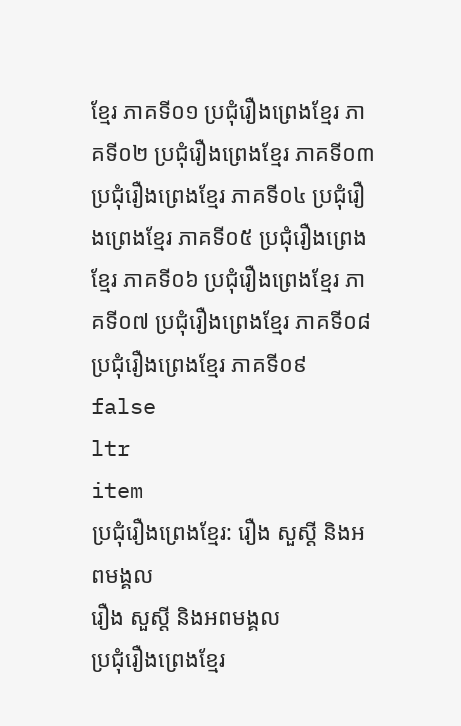ខ្មែរ ភាគទី០១ ប្រជុំរឿងព្រេងខ្មែរ ភាគទី០២ ប្រជុំរឿងព្រេងខ្មែរ ភាគទី០៣ ប្រជុំរឿងព្រេងខ្មែរ ភាគទី០៤ ប្រជុំរឿងព្រេងខ្មែរ ភាគទី០៥ ប្រជុំរឿងព្រេងខ្មែរ ភាគទី០៦ ប្រជុំរឿងព្រេងខ្មែរ ភាគទី០៧ ប្រជុំរឿងព្រេងខ្មែរ ភាគទី០៨ ប្រជុំរឿងព្រេងខ្មែរ ភាគទី០៩
false
ltr
item
ប្រជុំរឿងព្រេងខ្មែរ: រឿង សួស្ដី និងអពមង្គល
រឿង សួស្ដី និងអពមង្គល
ប្រជុំរឿងព្រេងខ្មែរ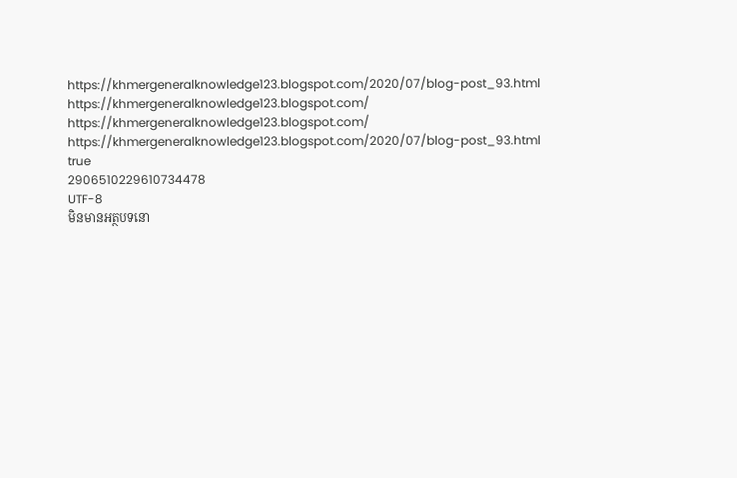https://khmergeneralknowledge123.blogspot.com/2020/07/blog-post_93.html
https://khmergeneralknowledge123.blogspot.com/
https://khmergeneralknowledge123.blogspot.com/
https://khmergeneralknowledge123.blogspot.com/2020/07/blog-post_93.html
true
2906510229610734478
UTF-8
មិនមានអត្ថបទនោ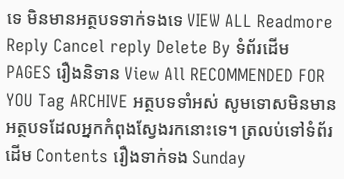ទេ មិនមានអត្ថបទទាក់ទងទេ VIEW ALL Readmore Reply Cancel reply Delete By ទំព័រដើម PAGES រឿងនិទាន View All RECOMMENDED FOR YOU Tag ARCHIVE អត្ថបទទាំអស់ សូមទោសមិនមានអត្ថបទដែលអ្នកកំពុងស្វែងរកនោះទេ។ ត្រលប់ទៅទំព័រដើម Contents រឿងទាក់ទង Sunday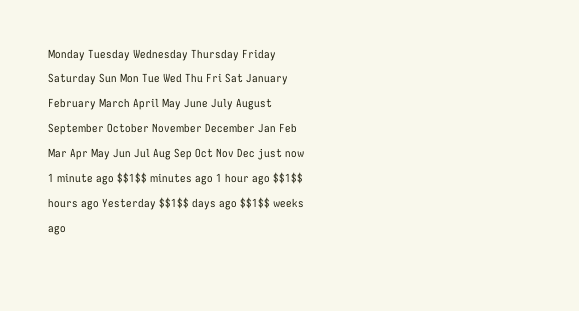Monday Tuesday Wednesday Thursday Friday Saturday Sun Mon Tue Wed Thu Fri Sat January February March April May June July August September October November December Jan Feb Mar Apr May Jun Jul Aug Sep Oct Nov Dec just now 1 minute ago $$1$$ minutes ago 1 hour ago $$1$$ hours ago Yesterday $$1$$ days ago $$1$$ weeks ago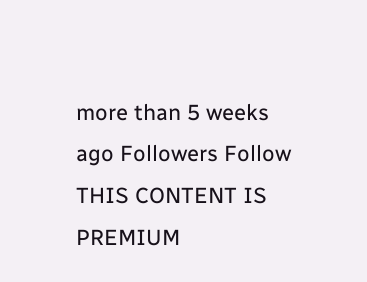more than 5 weeks ago Followers Follow THIS CONTENT IS PREMIUM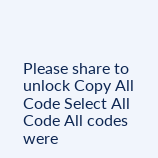Please share to unlock Copy All Code Select All Code All codes were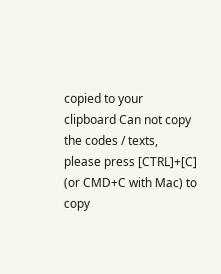copied to your clipboard Can not copy the codes / texts, please press [CTRL]+[C] (or CMD+C with Mac) to copy